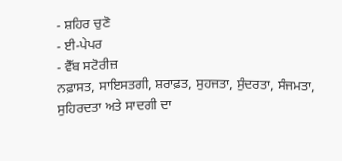- ਸ਼ਹਿਰ ਚੁਣੋ
- ਈ-ਪੇਪਰ
- ਵੈੱਬ ਸਟੋਰੀਜ਼
ਨਫ਼ਾਸਤ, ਸਾਇਸਤਗੀ, ਸ਼ਰਾਫ਼ਤ, ਸੁਹਜਤਾ, ਸੁੰਦਰਤਾ, ਸੰਜਮਤਾ, ਸੁਹਿਰਦਤਾ ਅਤੇ ਸਾਦਗੀ ਦਾ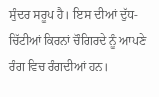ਸੁੰਦਰ ਸਰੂਪ ਹੈ। ਇਸ ਦੀਆਂ ਦੁੱਧ-ਚਿੱਟੀਆਂ ਕਿਰਨਾਂ ਚੌਗਿਰਦੇ ਨੂੰ ਆਪਣੇ ਰੰਗ ਵਿਚ ਰੰਗਦੀਆਂ ਹਨ।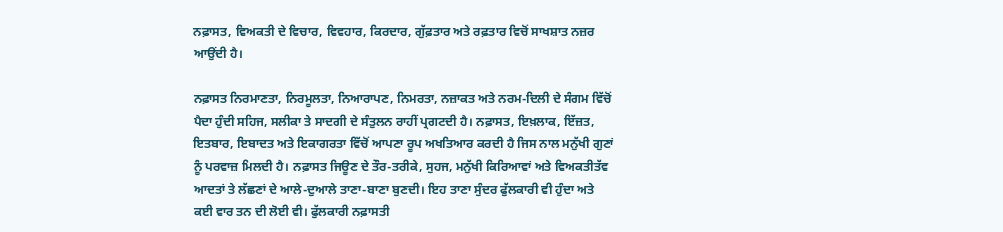ਨਫ਼ਾਸਤ, ਵਿਅਕਤੀ ਦੇ ਵਿਚਾਰ, ਵਿਵਹਾਰ, ਕਿਰਦਾਰ, ਗੁੱਫ਼ਤਾਰ ਅਤੇ ਰਫ਼ਤਾਰ ਵਿਚੋਂ ਸਾਖਸ਼ਾਤ ਨਜ਼ਰ ਆਉਂਦੀ ਹੈ।

ਨਫ਼ਾਸਤ ਨਿਰਮਾਣਤਾ, ਨਿਰਮੂਲਤਾ, ਨਿਆਰਾਪਣ, ਨਿਮਰਤਾ, ਨਜ਼ਾਕਤ ਅਤੇ ਨਰਮ-ਦਿਲੀ ਦੇ ਸੰਗਮ ਵਿੱਚੋਂ ਪੈਦਾ ਹੁੰਦੀ ਸਹਿਜ, ਸਲੀਕਾ ਤੇ ਸਾਦਗੀ ਦੇ ਸੰਤੁਲਨ ਰਾਹੀਂ ਪ੍ਰਗਟਦੀ ਹੈ। ਨਫ਼ਾਸਤ, ਇਖ਼ਲਾਕ, ਇੱਜ਼ਤ, ਇਤਬਾਰ, ਇਬਾਦਤ ਅਤੇ ਇਕਾਗਰਤਾ ਵਿੱਚੋਂ ਆਪਣਾ ਰੂਪ ਅਖਤਿਆਰ ਕਰਦੀ ਹੈ ਜਿਸ ਨਾਲ ਮਨੁੱਖੀ ਗੁਣਾਂ ਨੂੰ ਪਰਵਾਜ਼ ਮਿਲਦੀ ਹੈ। ਨਫ਼ਾਸਤ ਜਿਊਣ ਦੇ ਤੌਰ-ਤਰੀਕੇ, ਸੁਹਜ, ਮਨੁੱਖੀ ਕਿਰਿਆਵਾਂ ਅਤੇ ਵਿਅਕਤੀਤੱਵ ਆਦਤਾਂ ਤੇ ਲੱਛਣਾਂ ਦੇ ਆਲੇ-ਦੁਆਲੇ ਤਾਣਾ-ਬਾਣਾ ਬੁਣਦੀ। ਇਹ ਤਾਣਾ ਸੁੰਦਰ ਫੁੱਲਕਾਰੀ ਵੀ ਹੁੰਦਾ ਅਤੇ ਕਈ ਵਾਰ ਤਨ ਦੀ ਲੋਈ ਵੀ। ਫੁੱਲਕਾਰੀ ਨਫ਼ਾਸਤੀ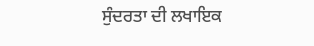ਸੁੰਦਰਤਾ ਦੀ ਲਖਾਇਕ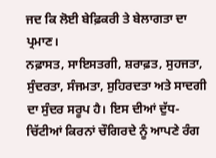ਜਦ ਕਿ ਲੋਈ ਬੇਫ਼ਿਕਰੀ ਤੇ ਬੇਲਾਗਤਾ ਦਾ ਪ੍ਰਮਾਣ।
ਨਫ਼ਾਸਤ, ਸਾਇਸਤਗੀ, ਸ਼ਰਾਫ਼ਤ, ਸੁਹਜਤਾ, ਸੁੰਦਰਤਾ, ਸੰਜਮਤਾ, ਸੁਹਿਰਦਤਾ ਅਤੇ ਸਾਦਗੀ ਦਾ ਸੁੰਦਰ ਸਰੂਪ ਹੈ। ਇਸ ਦੀਆਂ ਦੁੱਧ-ਚਿੱਟੀਆਂ ਕਿਰਨਾਂ ਚੌਗਿਰਦੇ ਨੂੰ ਆਪਣੇ ਰੰਗ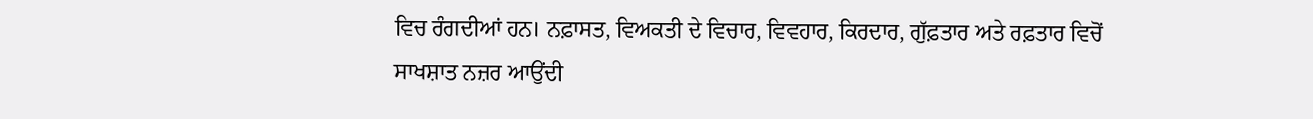ਵਿਚ ਰੰਗਦੀਆਂ ਹਨ। ਨਫ਼ਾਸਤ, ਵਿਅਕਤੀ ਦੇ ਵਿਚਾਰ, ਵਿਵਹਾਰ, ਕਿਰਦਾਰ, ਗੁੱਫ਼ਤਾਰ ਅਤੇ ਰਫ਼ਤਾਰ ਵਿਚੋਂ ਸਾਖਸ਼ਾਤ ਨਜ਼ਰ ਆਉਂਦੀ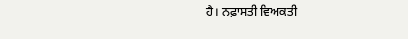ਹੈ। ਨਫ਼ਾਸਤੀ ਵਿਅਕਤੀ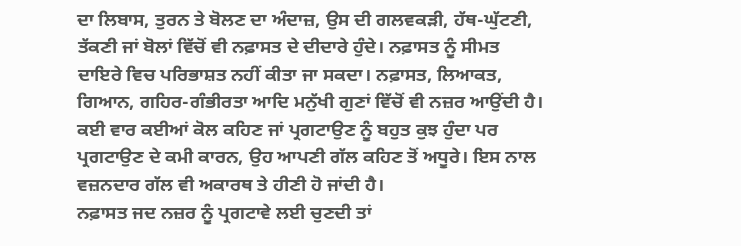ਦਾ ਲਿਬਾਸ, ਤੁਰਨ ਤੇ ਬੋਲਣ ਦਾ ਅੰਦਾਜ਼, ਉਸ ਦੀ ਗਲਵਕੜੀ, ਹੱਥ-ਘੁੱਟਣੀ, ਤੱਕਣੀ ਜਾਂ ਬੋਲਾਂ ਵਿੱਚੋਂ ਵੀ ਨਫ਼ਾਸਤ ਦੇ ਦੀਦਾਰੇ ਹੁੰਦੇ। ਨਫ਼ਾਸਤ ਨੂੰ ਸੀਮਤ ਦਾਇਰੇ ਵਿਚ ਪਰਿਭਾਸ਼ਤ ਨਹੀਂ ਕੀਤਾ ਜਾ ਸਕਦਾ। ਨਫ਼ਾਸਤ, ਲਿਆਕਤ, ਗਿਆਨ, ਗਹਿਰ-ਗੰਭੀਰਤਾ ਆਦਿ ਮਨੁੱਖੀ ਗੁਣਾਂ ਵਿੱਚੋਂ ਵੀ ਨਜ਼ਰ ਆਉਂਦੀ ਹੈ। ਕਈ ਵਾਰ ਕਈਆਂ ਕੋਲ ਕਹਿਣ ਜਾਂ ਪ੍ਰਗਟਾਉਣ ਨੂੰ ਬਹੁਤ ਕੁਝ ਹੁੰਦਾ ਪਰ ਪ੍ਰਗਟਾਉਣ ਦੇ ਕਮੀ ਕਾਰਨ, ਉਹ ਆਪਣੀ ਗੱਲ ਕਹਿਣ ਤੋਂ ਅਧੂਰੇ। ਇਸ ਨਾਲ ਵਜ਼ਨਦਾਰ ਗੱਲ ਵੀ ਅਕਾਰਥ ਤੇ ਹੀਣੀ ਹੋ ਜਾਂਦੀ ਹੈ।
ਨਫ਼ਾਸਤ ਜਦ ਨਜ਼ਰ ਨੂੰ ਪ੍ਰਗਟਾਵੇ ਲਈ ਚੁਣਦੀ ਤਾਂ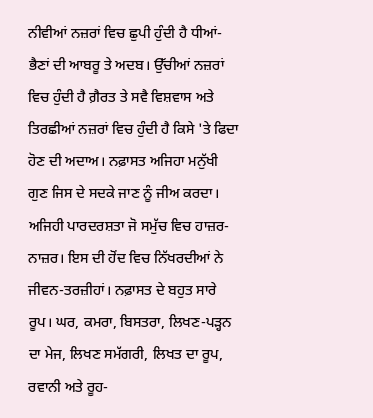ਨੀਵੀਆਂ ਨਜ਼ਰਾਂ ਵਿਚ ਛੁਪੀ ਹੁੰਦੀ ਹੈ ਧੀਆਂ-ਭੈਣਾਂ ਦੀ ਆਬਰੂ ਤੇ ਅਦਬ। ਉੱਚੀਆਂ ਨਜ਼ਰਾਂ ਵਿਚ ਹੁੰਦੀ ਹੈ ਗ਼ੈਰਤ ਤੇ ਸਵੈ ਵਿਸ਼ਵਾਸ ਅਤੇ ਤਿਰਛੀਆਂ ਨਜ਼ਰਾਂ ਵਿਚ ਹੁੰਦੀ ਹੈ ਕਿਸੇ 'ਤੇ ਫਿਦਾ ਹੋਣ ਦੀ ਅਦਾਅ। ਨਫ਼ਾਸਤ ਅਜਿਹਾ ਮਨੁੱਖੀ ਗੁਣ ਜਿਸ ਦੇ ਸਦਕੇ ਜਾਣ ਨੂੰ ਜੀਅ ਕਰਦਾ। ਅਜਿਹੀ ਪਾਰਦਰਸ਼ਤਾ ਜੋ ਸਮੁੱਚ ਵਿਚ ਹਾਜ਼ਰ-ਨਾਜ਼ਰ। ਇਸ ਦੀ ਹੋਂਦ ਵਿਚ ਨਿੱਖਰਦੀਆਂ ਨੇ ਜੀਵਨ-ਤਰਜ਼ੀਹਾਂ। ਨਫ਼ਾਸਤ ਦੇ ਬਹੁਤ ਸਾਰੇ ਰੂਪ। ਘਰ, ਕਮਰਾ, ਬਿਸਤਰਾ, ਲਿਖਣ-ਪੜ੍ਹਨ ਦਾ ਮੇਜ, ਲਿਖਣ ਸਮੱਗਰੀ, ਲਿਖਤ ਦਾ ਰੂਪ, ਰਵਾਨੀ ਅਤੇ ਰੂਹ-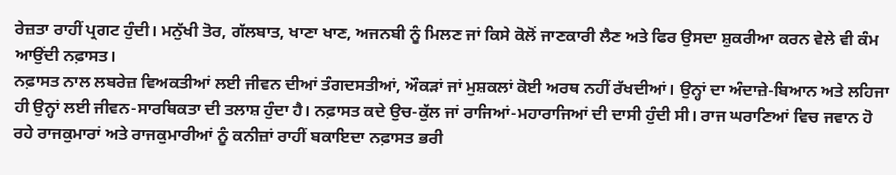ਰੇਜ਼ਤਾ ਰਾਹੀਂ ਪ੍ਰਗਟ ਹੁੰਦੀ। ਮਨੁੱਖੀ ਤੋਰ, ਗੱਲਬਾਤ, ਖਾਣਾ ਖਾਣ, ਅਜਨਬੀ ਨੂੰ ਮਿਲਣ ਜਾਂ ਕਿਸੇ ਕੋਲੋਂ ਜਾਣਕਾਰੀ ਲੈਣ ਅਤੇ ਫਿਰ ਉਸਦਾ ਸ਼ੁਕਰੀਆ ਕਰਨ ਵੇਲੇ ਵੀ ਕੰਮ ਆਉਂਦੀ ਨਫ਼ਾਸਤ।
ਨਫ਼ਾਸਤ ਨਾਲ ਲਬਰੇਜ਼ ਵਿਅਕਤੀਆਂ ਲਈ ਜੀਵਨ ਦੀਆਂ ਤੰਗਦਸਤੀਆਂ, ਔਕੜਾਂ ਜਾਂ ਮੁਸ਼ਕਲਾਂ ਕੋਈ ਅਰਥ ਨਹੀਂ ਰੱਖਦੀਆਂ। ਉਨ੍ਹਾਂ ਦਾ ਅੰਦਾਜ਼ੇ-ਬਿਆਨ ਅਤੇ ਲਹਿਜਾ ਹੀ ਉਨ੍ਹਾਂ ਲਈ ਜੀਵਨ-ਸਾਰਥਿਕਤਾ ਦੀ ਤਲਾਸ਼ ਹੁੰਦਾ ਹੈ। ਨਫ਼ਾਸਤ ਕਦੇ ਉਚ-ਕੁੱਲ ਜਾਂ ਰਾਜਿਆਂ-ਮਹਾਰਾਜਿਆਂ ਦੀ ਦਾਸੀ ਹੁੰਦੀ ਸੀ। ਰਾਜ ਘਰਾਣਿਆਂ ਵਿਚ ਜਵਾਨ ਹੋ ਰਹੇ ਰਾਜਕੁਮਾਰਾਂ ਅਤੇ ਰਾਜਕੁਮਾਰੀਆਂ ਨੂੰ ਕਨੀਜ਼ਾਂ ਰਾਹੀਂ ਬਕਾਇਦਾ ਨਫ਼ਾਸਤ ਭਰੀ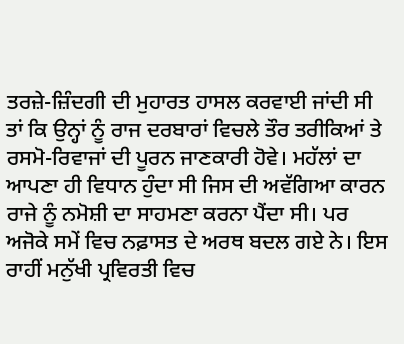ਤਰਜ਼ੇ-ਜ਼ਿੰਦਗੀ ਦੀ ਮੁਹਾਰਤ ਹਾਸਲ ਕਰਵਾਈ ਜਾਂਦੀ ਸੀ ਤਾਂ ਕਿ ਉਨ੍ਹਾਂ ਨੂੰ ਰਾਜ ਦਰਬਾਰਾਂ ਵਿਚਲੇ ਤੌਰ ਤਰੀਕਿਆਂ ਤੇ ਰਸਮੋ-ਰਿਵਾਜਾਂ ਦੀ ਪੂਰਨ ਜਾਣਕਾਰੀ ਹੋਵੇ। ਮਹੱਲਾਂ ਦਾ ਆਪਣਾ ਹੀ ਵਿਧਾਨ ਹੁੰਦਾ ਸੀ ਜਿਸ ਦੀ ਅਵੱਗਿਆ ਕਾਰਨ ਰਾਜੇ ਨੂੰ ਨਮੋਸ਼ੀ ਦਾ ਸਾਹਮਣਾ ਕਰਨਾ ਪੈਂਦਾ ਸੀ। ਪਰ ਅਜੋਕੇ ਸਮੇਂ ਵਿਚ ਨਫ਼ਾਸਤ ਦੇ ਅਰਥ ਬਦਲ ਗਏ ਨੇ। ਇਸ ਰਾਹੀਂ ਮਨੁੱਖੀ ਪ੍ਰਵਿਰਤੀ ਵਿਚ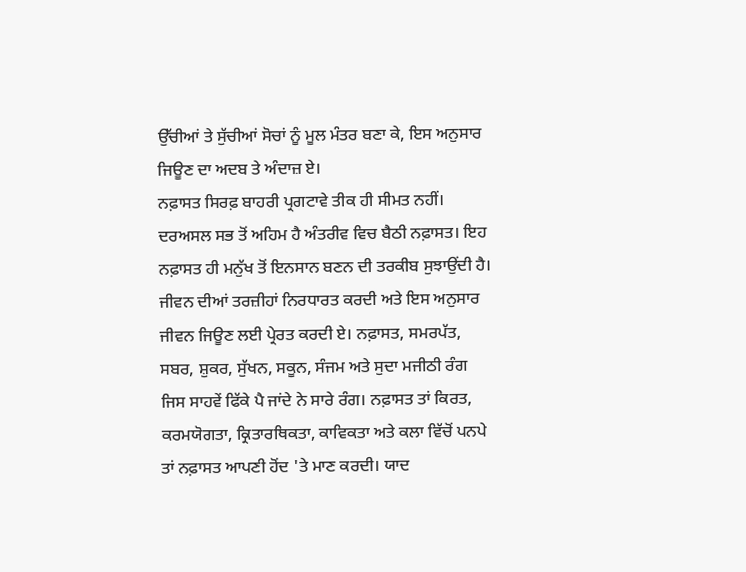ਉੱਚੀਆਂ ਤੇ ਸੁੱਚੀਆਂ ਸੋਚਾਂ ਨੂੰ ਮੂਲ ਮੰਤਰ ਬਣਾ ਕੇ, ਇਸ ਅਨੁਸਾਰ ਜਿਊਣ ਦਾ ਅਦਬ ਤੇ ਅੰਦਾਜ਼ ਏ।
ਨਫ਼ਾਸਤ ਸਿਰਫ਼ ਬਾਹਰੀ ਪ੍ਰਗਟਾਵੇ ਤੀਕ ਹੀ ਸੀਮਤ ਨਹੀਂ। ਦਰਅਸਲ ਸਭ ਤੋਂ ਅਹਿਮ ਹੈ ਅੰਤਰੀਵ ਵਿਚ ਬੈਠੀ ਨਫ਼ਾਸਤ। ਇਹ ਨਫ਼ਾਸਤ ਹੀ ਮਨੁੱਖ ਤੋਂ ਇਨਸਾਨ ਬਣਨ ਦੀ ਤਰਕੀਬ ਸੁਝਾਉਂਦੀ ਹੈ। ਜੀਵਨ ਦੀਆਂ ਤਰਜ਼ੀਹਾਂ ਨਿਰਧਾਰਤ ਕਰਦੀ ਅਤੇ ਇਸ ਅਨੁਸਾਰ ਜੀਵਨ ਜਿਊਣ ਲਈ ਪ੍ਰੇਰਤ ਕਰਦੀ ਏ। ਨਫ਼ਾਸਤ, ਸਮਰਪੱਤ, ਸਬਰ, ਸ਼ੁਕਰ, ਸੁੱਖਨ, ਸਕੂਨ, ਸੰਜਮ ਅਤੇ ਸੁਦਾ ਮਜੀਠੀ ਰੰਗ ਜਿਸ ਸਾਹਵੇਂ ਫਿੱਕੇ ਪੈ ਜਾਂਦੇ ਨੇ ਸਾਰੇ ਰੰਗ। ਨਫ਼ਾਸਤ ਤਾਂ ਕਿਰਤ, ਕਰਮਯੋਗਤਾ, ਕ੍ਰਿਤਾਰਥਿਕਤਾ, ਕਾਵਿਕਤਾ ਅਤੇ ਕਲਾ ਵਿੱਚੋਂ ਪਨਪੇ ਤਾਂ ਨਫ਼ਾਸਤ ਆਪਣੀ ਹੋਂਦ 'ਤੇ ਮਾਣ ਕਰਦੀ। ਯਾਦ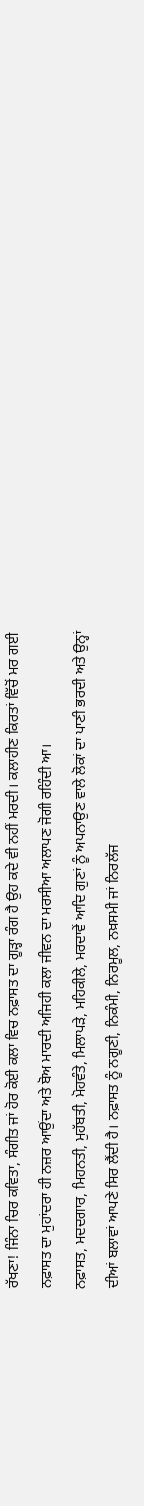ਰੱਖਣਾ! ਜਿੰਨਾ ਚਿਰ ਕਵਿਤਾ, ਸੰਗੀਤ ਜਾਂ ਹੋਰ ਕੋਈ ਕਲਾ ਵਿਚ ਨਫ਼ਾਸਤ ਦਾ ਗੂੜ੍ਹਾ ਰੰਗ ਹੈ ਉਹ ਕਦੇ ਵੀ ਨਹੀਂ ਮਰਦੀ। ਕਲਾਹੀਣ ਕਿਰਤਾਂ ਵਿੱਚੋਂ ਮਰ ਗਈ ਨਫ਼ਾਸਤ ਦਾ ਮੁਹਾਂਦਰਾ ਹੀ ਨਜ਼ਰ ਆਉਂਦਾ ਅਤੇ ਬੋਅ ਮਾਰਦੀ ਅਜਿਹੀ ਕਲਾ ਜੀਵਨ ਦਾ ਮਰਸੀਆ ਅਲਾਪਣ ਜੋਗੀ ਰਹਿੰਦੀ ਆ।
ਨਫ਼ਾਸਤ, ਮਦਦਗਾਰ, ਮਿਹਨਤੀ, ਮੁਹੱਬਤੀ, ਮੋਹਵੰਤੇ, ਮਿਲਾਪੜੇ, ਮਹਿਕੀਲੇ, ਮਰਦਾਵੇਂ ਆਦਿ ਗੁਣਾਂ ਨੂੰ ਅਪਨਾਉਣ ਵਾਲੇ ਲੋਕਾਂ ਦਾ ਪਾਣੀ ਭਰਦੀ ਅਤੇ ਉਨ੍ਹਾਂ ਦੀਆਂ ਬਲਾਵਾਂ ਆਪਣੇ ਸਿਰ ਲੈਂਦੀ ਹੈ। ਨਫ਼ਾਸਤ ਨੂੰ ਨਗੂਣੀ, ਨਿਕੰਮੀ, ਨਿਰਮੂਲ, ਨਖ਼ਸਮੀ ਜਾਂ ਨਿਰਲੱਜ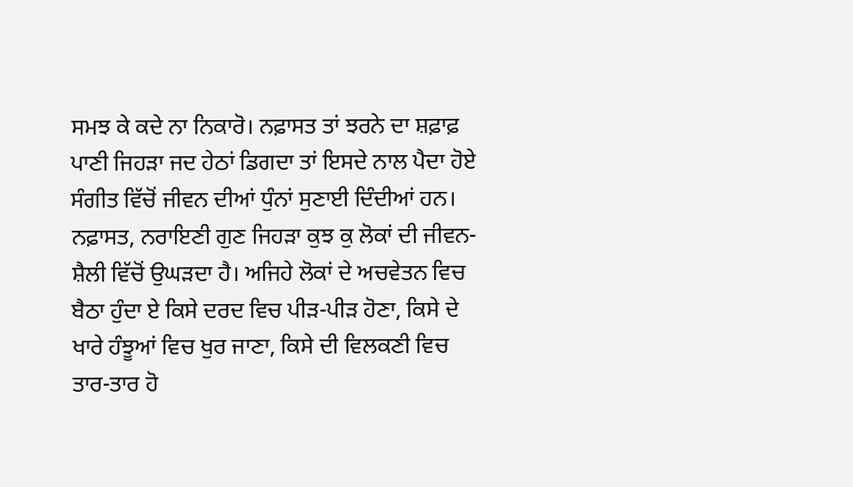ਸਮਝ ਕੇ ਕਦੇ ਨਾ ਨਿਕਾਰੋ। ਨਫ਼ਾਸਤ ਤਾਂ ਝਰਨੇ ਦਾ ਸ਼ਫ਼ਾਫ਼ ਪਾਣੀ ਜਿਹੜਾ ਜਦ ਹੇਠਾਂ ਡਿਗਦਾ ਤਾਂ ਇਸਦੇ ਨਾਲ ਪੈਦਾ ਹੋਏ ਸੰਗੀਤ ਵਿੱਚੋਂ ਜੀਵਨ ਦੀਆਂ ਧੁੰਨਾਂ ਸੁਣਾਈ ਦਿੰਦੀਆਂ ਹਨ। ਨਫ਼ਾਸਤ, ਨਰਾਇਣੀ ਗੁਣ ਜਿਹੜਾ ਕੁਝ ਕੁ ਲੋਕਾਂ ਦੀ ਜੀਵਨ-ਸ਼ੈਲੀ ਵਿੱਚੋਂ ਉਘੜਦਾ ਹੈ। ਅਜਿਹੇ ਲੋਕਾਂ ਦੇ ਅਚਵੇਤਨ ਵਿਚ ਬੈਠਾ ਹੁੰਦਾ ਏ ਕਿਸੇ ਦਰਦ ਵਿਚ ਪੀੜ-ਪੀੜ ਹੋਣਾ, ਕਿਸੇ ਦੇ ਖਾਰੇ ਹੰਝੂਆਂ ਵਿਚ ਖੁਰ ਜਾਣਾ, ਕਿਸੇ ਦੀ ਵਿਲਕਣੀ ਵਿਚ ਤਾਰ-ਤਾਰ ਹੋ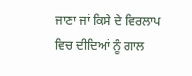ਜਾਣਾ ਜਾਂ ਕਿਸੇ ਦੇ ਵਿਰਲਾਪ ਵਿਚ ਦੀਦਿਆਂ ਨੂੰ ਗਾਲ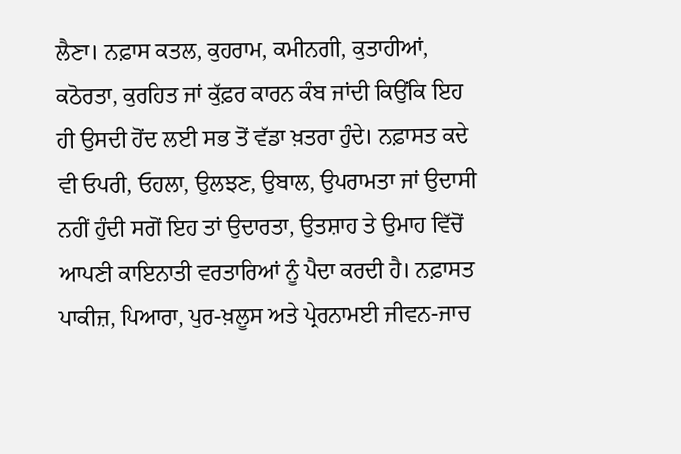ਲੈਣਾ। ਨਫ਼ਾਸ ਕਤਲ, ਕੁਹਰਾਮ, ਕਮੀਨਗੀ, ਕੁਤਾਹੀਆਂ, ਕਠੋਰਤਾ, ਕੁਰਹਿਤ ਜਾਂ ਕੁੱਫ਼ਰ ਕਾਰਨ ਕੰਬ ਜਾਂਦੀ ਕਿਉਂਕਿ ਇਹ ਹੀ ਉਸਦੀ ਹੋਂਦ ਲਈ ਸਭ ਤੋਂ ਵੱਡਾ ਖ਼ਤਰਾ ਹੁੰਦੇ। ਨਫ਼ਾਸਤ ਕਦੇ ਵੀ ਓਪਰੀ, ਓਹਲਾ, ਉਲਝਣ, ਉਬਾਲ, ਉਪਰਾਮਤਾ ਜਾਂ ਉਦਾਸੀ ਨਹੀਂ ਹੁੰਦੀ ਸਗੋਂ ਇਹ ਤਾਂ ਉਦਾਰਤਾ, ਉਤਸ਼ਾਹ ਤੇ ਉਮਾਹ ਵਿੱਚੋਂ ਆਪਣੀ ਕਾਇਨਾਤੀ ਵਰਤਾਰਿਆਂ ਨੂੰ ਪੈਦਾ ਕਰਦੀ ਹੈ। ਨਫ਼ਾਸਤ ਪਾਕੀਜ਼, ਪਿਆਰਾ, ਪੁਰ-ਖ਼ਲੂਸ ਅਤੇ ਪ੍ਰੇਰਨਾਮਈ ਜੀਵਨ-ਜਾਚ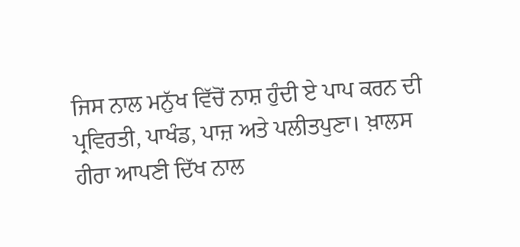ਜਿਸ ਨਾਲ ਮਨੁੱਖ ਵਿੱਚੋਂ ਨਾਸ਼ ਹੁੰਦੀ ਏ ਪਾਪ ਕਰਨ ਦੀ ਪ੍ਰਵਿਰਤੀ, ਪਾਖੰਡ, ਪਾਜ਼ ਅਤੇ ਪਲੀਤਪੁਣਾ। ਖ਼ਾਲਸ ਹੀਰਾ ਆਪਣੀ ਦਿੱਖ ਨਾਲ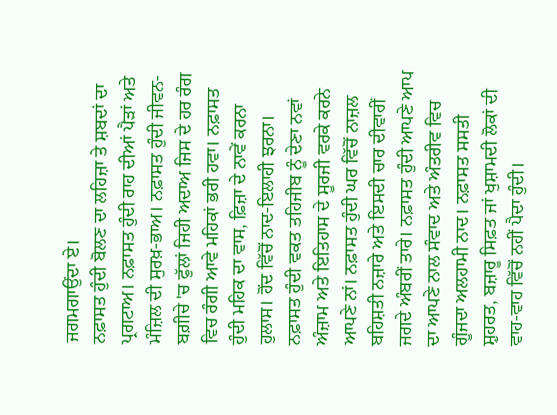ਜਗਮਗਾਉਂਦਾ ਏ।
ਨਫ਼ਾਸਤ ਹੁੰਦੀ ਬੋਲਣ ਦਾ ਲਹਿਜ਼ਾ ਤੇ ਸ਼ਬਦਾਂ ਦਾ ਪ੍ਰਗਟਾਅ। ਨਫ਼ਾਸਤ ਹੁੰਦੀ ਰਾਹ ਦੀਆਂ ਪੈੜਾਂ ਅਤੇ ਮੰਜ਼ਿਲ ਦੀ ਸੁਰਖ਼-ਭਾਅ। ਨਫ਼ਾਸਤ ਹੁੰਦੀ ਜੀਵਨ-ਬਗ਼ੀਚੇ 'ਚ ਫੁੱਲਾਂ ਜਿਹੀ ਅਦਾਅ ਜਿਸ ਦੇ ਹਰ ਰੰਗ ਵਿਚ ਰੰਗੀ ਆਵੇ ਮਹਿਕਾਂ ਭਰੀ ਹਵਾ। ਨਫ਼ਾਸਤ ਹੁੰਦੀ ਮਹਿਕ ਦਾ ਵਾਸ, ਫ਼ਿਜ਼ਾ ਦੇ ਨਾਵੇਂ ਕਰਨਾ ਹੁਲਾਸ। ਹੋਂਦ ਵਿੱਚੋਂ ਨਾਦ-ਇਲਾਹੀ ਝਰਨਾ। ਨਫ਼ਾਸਤ ਹੁੰਦੀ ਵਕਤ ਤਹਿਜੀਬ ਨੂੰ ਦੇਣਾ ਨਵਾਂ ਅੰਜ਼ਾਮ ਅਤੇ ਇਤਿਹਾਸ ਦੇ ਸੂਰਜੀ ਵਰਕੇ ਕਰਨੇ ਆਪਣੇ ਨਾਂ। ਨਫ਼ਾਸਤ ਹੁੰਦੀ ਘਰ ਵਿੱਚੋਂ ਨਾਜ਼ਲ ਬਹਿਸ਼ਤੀ ਨਜ਼ਾਰੇ ਅਤੇ ਇਸਦੀ ਚਾਰ ਦੀਵਾਰੀਂ ਜਗਦੇ ਅੰਬਰੀਂ ਤਾਰੇ। ਨਫ਼ਾਸਤ ਹੁੰਦੀ ਆਪਣੇ ਆਪ ਦਾ ਆਪਣੇ ਨਾਲ ਸੰਵਾਦ ਅਤੇ ਅੰਤਰੀਵ ਵਿਚ ਗੂੰਜਦਾ ਅਲਹਾਮੀ ਨਾਦ। ਨਫ਼ਾਸਤ ਸਸਤੀ ਸ਼ੁਹਰਤ, ਬਜ਼ਾਰੂ ਸਿਫ਼ਤ ਜਾਂ ਖੁਸ਼ਾਮਦੀ ਲੋਕਾਂ ਦੀ ਵਾਹ-ਵਾਹ ਵਿੱਚੋਂ ਨਹੀਂ ਪੈਦਾ ਹੁੰਦੀ।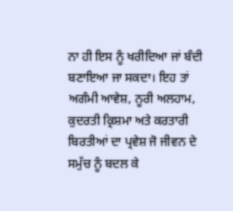ਨਾ ਹੀ ਇਸ ਨੂੰ ਖਰੀਦਿਆ ਜਾਂ ਬੰਦੀ ਬਣਾਇਆ ਜਾ ਸਕਦਾ। ਇਹ ਤਾਂ ਅਗੰਮੀ ਆਵੇਸ਼, ਨੂਰੀ ਅਲਹਾਮ, ਕੁਦਰਤੀ ਕ੍ਰਿਸ਼ਮਾ ਅਤੇ ਕਰਤਾਰੀ ਬਿਰਤੀਆਂ ਦਾ ਪ੍ਰਵੇਸ਼ ਜੋ ਜੀਵਨ ਦੇ ਸਮੁੱਚ ਨੂੰ ਬਦਲ ਕੇ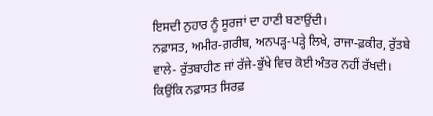ਇਸਦੀ ਨੁਹਾਰ ਨੂੰ ਸੂਰਜਾਂ ਦਾ ਹਾਣੀ ਬਣਾਉਂਦੀ।
ਨਫ਼ਾਸਤ, ਅਮੀਰ-ਗ਼ਰੀਬ, ਅਨਪੜ੍ਹ-ਪੜ੍ਹੇ ਲਿਖੇ, ਰਾਜਾ-ਫ਼ਕੀਰ, ਰੁੱਤਬੇ ਵਾਲੇ- ਰੁੱਤਬਾਹੀਣ ਜਾਂ ਰੱਜੇ-ਭੁੱਖੇ ਵਿਚ ਕੋਈ ਅੰਤਰ ਨਹੀਂ ਰੱਖਦੀ। ਕਿਉਂਕਿ ਨਫ਼ਾਸਤ ਸਿਰਫ਼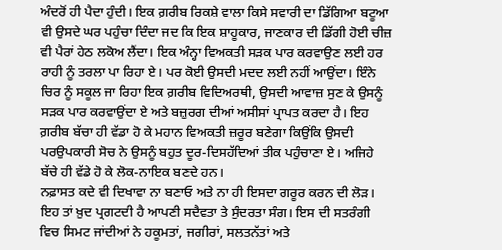ਅੰਦਰੋਂ ਹੀ ਪੈਦਾ ਹੁੰਦੀ। ਇਕ ਗ਼ਰੀਬ ਰਿਕਸ਼ੇ ਵਾਲਾ ਕਿਸੇ ਸਵਾਰੀ ਦਾ ਡਿੱਗਿਆ ਬਟੂਆ ਵੀ ਉਸਦੇ ਘਰ ਪਹੁੰਚਾ ਦਿੰਦਾ ਜਦ ਕਿ ਇਕ ਸ਼ਾਹੂਕਾਰ, ਜਾਣਕਾਰ ਦੀ ਡਿੱਗੀ ਹੋਈ ਚੀਜ਼ ਵੀ ਪੈਰਾਂ ਹੇਠ ਲਕੋਅ ਲੈਂਦਾ। ਇਕ ਅੰਨ੍ਹਾ ਵਿਅਕਤੀ ਸੜਕ ਪਾਰ ਕਰਵਾਉਣ ਲਈ ਹਰ ਰਾਹੀ ਨੂੰ ਤਰਲਾ ਪਾ ਰਿਹਾ ਏ। ਪਰ ਕੋਈ ਉਸਦੀ ਮਦਦ ਲਈ ਨਹੀਂ ਆਉਂਦਾ। ਇੰਨੇ ਚਿਰ ਨੂੰ ਸਕੂਲ ਜਾ ਰਿਹਾ ਇਕ ਗ਼ਰੀਬ ਵਿਦਿਅਰਥੀ, ਉਸਦੀ ਆਵਾਜ਼ ਸੁਣ ਕੇ ਉਸਨੂੰ ਸੜਕ ਪਾਰ ਕਰਵਾਉਂਦਾ ਏ ਅਤੇ ਬਜ਼ੁਰਗ ਦੀਆਂ ਅਸੀਸਾਂ ਪ੍ਰਾਪਤ ਕਰਦਾ ਹੈ। ਇਹ ਗ਼ਰੀਬ ਬੱਚਾ ਹੀ ਵੱਡਾ ਹੋ ਕੇ ਮਹਾਨ ਵਿਅਕਤੀ ਜ਼ਰੂਰ ਬਣੇਗਾ ਕਿਉਂਕਿ ਉਸਦੀ ਪਰਉਪਕਾਰੀ ਸੋਚ ਨੇ ਉਸਨੂੰ ਬਹੁਤ ਦੂਰ-ਦਿਸਹੱਦਿਆਂ ਤੀਕ ਪਹੁੰਚਾਣਾ ਏ। ਅਜਿਹੇ ਬੱਚੇ ਹੀ ਵੱਡੇ ਹੋ ਕੇ ਲੋਕ-ਨਾਇਕ ਬਣਦੇ ਹਨ।
ਨਫ਼ਾਸਤ ਕਦੇ ਵੀ ਦਿਖਾਵਾ ਨਾ ਬਣਾਓ ਅਤੇ ਨਾ ਹੀ ਇਸਦਾ ਗਰੂਰ ਕਰਨ ਦੀ ਲੋੜ। ਇਹ ਤਾਂ ਖ਼ੁਦ ਪ੍ਰਗਟਦੀ ਹੈ ਆਪਣੀ ਸਦੈਵਤਾ ਤੇ ਸੁੰਦਰਤਾ ਸੰਗ। ਇਸ ਦੀ ਸਤਰੰਗੀ ਵਿਚ ਸਿਮਟ ਜਾਂਦੀਆਂ ਨੇ ਹਕੂਮਤਾਂ, ਜਗੀਰਾਂ, ਸਲਤਨੱਤਾਂ ਅਤੇ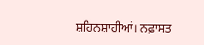ਸ਼ਹਿਨਸ਼ਾਹੀਆਂ। ਨਫ਼ਾਸਤ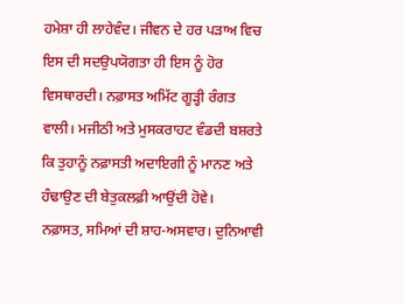ਹਮੇਸ਼ਾ ਹੀ ਲਾਹੇਵੰਦ। ਜੀਵਨ ਦੇ ਹਰ ਪੜਾਅ ਵਿਚ ਇਸ ਦੀ ਸਦਉਪਯੋਗਤਾ ਹੀ ਇਸ ਨੂੰ ਹੋਰ ਵਿਸਥਾਰਦੀ। ਨਫ਼ਾਸਤ ਅਮਿੱਟ ਗੂੜ੍ਹੀ ਰੰਗਤ ਵਾਲੀ। ਮਜੀਠੀ ਅਤੇ ਮੁਸਕਰਾਹਟ ਵੰਡਦੀ ਬਸ਼ਰਤੇ ਕਿ ਤੁਹਾਨੂੰ ਨਫ਼ਾਸਤੀ ਅਦਾਇਗੀ ਨੂੰ ਮਾਨਣ ਅਤੇ ਹੰਢਾਉਣ ਦੀ ਬੇਤੁਕਲਫ਼ੀ ਆਉਂਦੀ ਹੋਵੇ।
ਨਫ਼ਾਸਤ, ਸਮਿਆਂ ਦੀ ਸ਼ਾਹ-ਅਸਵਾਰ। ਦੁਨਿਆਵੀ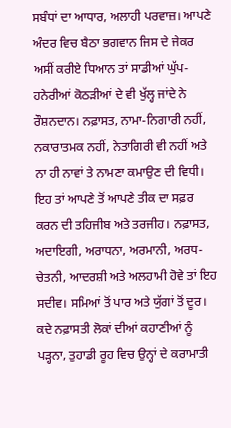ਸਬੰਧਾਂ ਦਾ ਆਧਾਰ, ਅਲਾਹੀ ਪਰਵਾਜ਼। ਆਪਣੇ ਅੰਦਰ ਵਿਚ ਬੈਠਾ ਭਗਵਾਨ ਜਿਸ ਦੇ ਜੇਕਰ ਅਸੀਂ ਕਰੀਏ ਧਿਆਨ ਤਾਂ ਸਾਡੀਆਂ ਘੁੱਪ-ਹਨੇਰੀਆਂ ਕੋਠੜੀਆਂ ਦੇ ਵੀ ਖੁੱਲ੍ਹ ਜਾਂਦੇ ਨੇ ਰੌਸ਼ਨਦਾਨ। ਨਫ਼ਾਸਤ, ਨਾਮਾ-ਨਿਗਾਰੀ ਨਹੀਂ, ਨਕਾਰਾਤਮਕ ਨਹੀਂ, ਨੇਤਾਗਿਰੀ ਵੀ ਨਹੀਂ ਅਤੇ ਨਾ ਹੀ ਨਾਵਾਂ ਤੇ ਨਾਮਣਾ ਕਮਾਉਣ ਦੀ ਵਿਧੀ। ਇਹ ਤਾਂ ਆਪਣੇ ਤੋਂ ਆਪਣੇ ਤੀਕ ਦਾ ਸਫ਼ਰ ਕਰਨ ਦੀ ਤਹਿਜੀਬ ਅਤੇ ਤਰਜੀਹ। ਨਫ਼ਾਸਤ, ਅਦਾਇਗੀ, ਅਰਾਧਨਾ, ਅਰਮਾਨੀ, ਅਰਧ-ਚੇਤਨੀ, ਆਦਰਸ਼ੀ ਅਤੇ ਅਲਹਾਮੀ ਹੋਵੇ ਤਾਂ ਇਹ ਸਦੀਵ। ਸਮਿਆਂ ਤੋਂ ਪਾਰ ਅਤੇ ਯੁੱਗਾਂ ਤੋਂ ਦੂਰ। ਕਦੇ ਨਫ਼ਾਸਤੀ ਲੋਕਾਂ ਦੀਆਂ ਕਹਾਣੀਆਂ ਨੂੰ ਪੜ੍ਹਨਾ, ਤੁਹਾਡੀ ਰੂਹ ਵਿਚ ਉਨ੍ਹਾਂ ਦੇ ਕਰਾਮਾਤੀ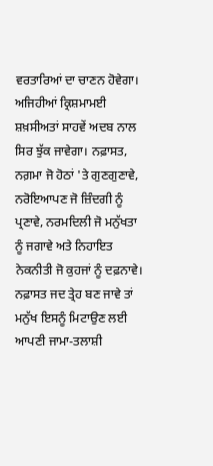ਵਰਤਾਰਿਆਂ ਦਾ ਚਾਣਨ ਹੋਵੇਗਾ। ਅਜਿਹੀਆਂ ਕ੍ਰਿਸ਼ਮਾਮਈ ਸ਼ਖ਼ਸੀਅਤਾਂ ਸਾਹਵੇਂ ਅਦਬ ਨਾਲ ਸਿਰ ਝੁੱਕ ਜਾਵੇਗਾ। ਨਫ਼ਾਸਤ, ਨਗ਼ਮਾ ਜੋ ਹੋਠਾਂ 'ਤੇ ਗੁਣਗੁਣਾਵੇ, ਨਰੋਇਆਪਣ ਜੋ ਜ਼ਿੰਦਗੀ ਨੂੰ ਪ੍ਰਣਾਵੇ, ਨਰਮਦਿਲੀ ਜੋ ਮਨੁੱਖਤਾ ਨੂੰ ਜਗਾਵੇ ਅਤੇ ਨਿਹਾਇਤ ਨੇਕਨੀਤੀ ਜੋ ਕੁਹਜਾਂ ਨੂੰ ਦਫ਼ਨਾਵੇ। ਨਫ਼ਾਸਤ ਜਦ ਤ੍ਰੇਹ ਬਣ ਜਾਵੇ ਤਾਂ ਮਨੁੱਖ ਇਸਨੂੰ ਮਿਟਾਉਣ ਲਈ ਆਪਣੀ ਜਾਮਾ-ਤਲਾਸ਼ੀ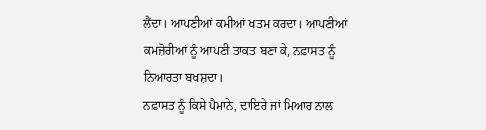ਲੈਂਦਾ। ਆਪਣੀਆਂ ਕਮੀਆਂ ਖਤਮ ਕਰਦਾ। ਆਪਣੀਆਂ ਕਮਜ਼ੋਰੀਆਂ ਨੂੰ ਆਪਣੀ ਤਾਕਤ ਬਣਾ ਕੇ, ਨਫ਼ਾਸਤ ਨੂੰ ਨਿਆਰਤਾ ਬਖਸ਼ਦਾ।
ਨਫ਼ਾਸਤ ਨੂੰ ਕਿਸੇ ਪੈਮਾਨੇ, ਦਾਇਰੇ ਜਾਂ ਮਿਆਰ ਨਾਲ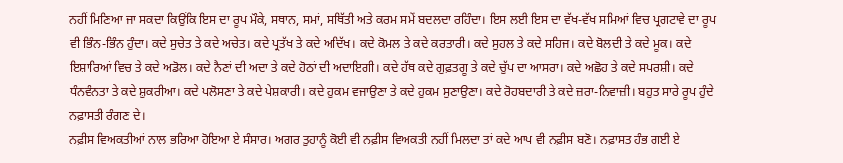ਨਹੀਂ ਮਿਣਿਆ ਜਾ ਸਕਦਾ ਕਿਉਂਕਿ ਇਸ ਦਾ ਰੂਪ ਮੌਕੇ, ਸਥਾਨ, ਸਮਾਂ, ਸਥਿੱਤੀ ਅਤੇ ਕਰਮ ਸਮੇਂ ਬਦਲਦਾ ਰਹਿੰਦਾ। ਇਸ ਲਈ ਇਸ ਦਾ ਵੱਖ-ਵੱਖ ਸਮਿਆਂ ਵਿਚ ਪ੍ਰਗਟਾਵੇ ਦਾ ਰੂਪ ਵੀ ਭਿੰਨ-ਭਿੰਨ ਹੁੰਦਾ। ਕਦੇ ਸੁਚੇਤ ਤੇ ਕਦੇ ਅਚੇਤ। ਕਦੇ ਪ੍ਰਤੱਖ ਤੇ ਕਦੇ ਅਦਿੱਖ। ਕਦੇ ਕੋਮਲ ਤੇ ਕਦੇ ਕਰਤਾਰੀ। ਕਦੇ ਸੁਹਲ ਤੇ ਕਦੇ ਸਹਿਜ। ਕਦੇ ਬੋਲਦੀ ਤੇ ਕਦੇ ਮੂਕ। ਕਦੇ ਇਸ਼ਾਰਿਆਂ ਵਿਚ ਤੇ ਕਦੇ ਅਡੋਲ। ਕਦੇ ਨੈਣਾਂ ਦੀ ਅਦਾ ਤੇ ਕਦੇ ਹੋਠਾਂ ਦੀ ਅਦਾਇਗੀ। ਕਦੇ ਹੱਥ ਕਦੇ ਗੁਫ਼ਤਗੂ ਤੇ ਕਦੇ ਚੁੱਪ ਦਾ ਆਸਰਾ। ਕਦੇ ਅਛੋਹ ਤੇ ਕਦੇ ਸਪਰਸ਼ੀ। ਕਦੇ ਧੰਨਵੰਨਤਾ ਤੇ ਕਦੇ ਸ਼ੁਕਰੀਆ। ਕਦੇ ਪਲੋਸਣਾ ਤੇ ਕਦੇ ਪੇਸ਼ਕਾਰੀ। ਕਦੇ ਹੁਕਮ ਵਜਾਉਣਾ ਤੇ ਕਦੇ ਹੁਕਮ ਸੁਣਾਉਣਾ। ਕਦੇ ਰੋਹਬਦਾਰੀ ਤੇ ਕਦੇ ਜ਼ਰਾ-ਨਿਵਾਜ਼ੀ। ਬਹੁਤ ਸਾਰੇ ਰੂਪ ਹੁੰਦੇ ਨਫ਼ਾਸਤੀ ਰੰਗਣ ਦੇ।
ਨਫ਼ੀਸ ਵਿਅਕਤੀਆਂ ਨਾਲ ਭਰਿਆ ਹੋਇਆ ਏ ਸੰਸਾਰ। ਅਗਰ ਤੁਹਾਨੂੰ ਕੋਈ ਵੀ ਨਫ਼ੀਸ ਵਿਅਕਤੀ ਨਹੀਂ ਮਿਲਦਾ ਤਾਂ ਕਦੇ ਆਪ ਵੀ ਨਫ਼ੀਸ ਬਣੋ। ਨਫ਼ਾਸਤ ਹੰਭ ਗਈ ਏ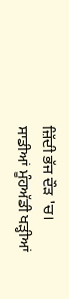ਜ਼ਿੱਦੀ ਭੱਜ ਦੌੜ 'ਚ। ਸਾਡੀਆਂ ਮੂੰਹਅੱਡੀ ਖੜ੍ਹੀਆਂ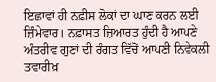ਇਛਾਵਾਂ ਹੀ ਨਫ਼ੀਸ ਲੋਕਾਂ ਦਾ ਘਾਣ ਕਰਨ ਲਈ ਜ਼ਿੰਮੇਵਾਰ। ਨਫ਼ਾਸਤ ਜ਼ਿਆਰਤ ਹੁੰਦੀ ਹੈ ਆਪਣੇ ਅੰਤਰੀਵ ਗੁਣਾਂ ਦੀ ਰੰਗਤ ਵਿੱਚੋਂ ਆਪਣੀ ਨਿਵੇਕਲੀ ਤਵਾਰੀਖ਼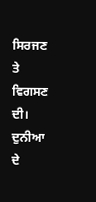ਸਿਰਜਣ ਤੇ ਵਿਗਸਣ ਦੀ। ਦੁਨੀਆ ਦੇ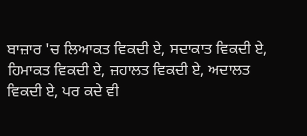ਬਾਜ਼ਾਰ 'ਚ ਲਿਆਕਤ ਵਿਕਦੀ ਏ, ਸਦਾਕਾਤ ਵਿਕਦੀ ਏ, ਹਿਮਾਕਤ ਵਿਕਦੀ ਏ, ਜ਼ਹਾਲਤ ਵਿਕਦੀ ਏ, ਅਦਾਲਤ ਵਿਕਦੀ ਏ, ਪਰ ਕਦੇ ਵੀ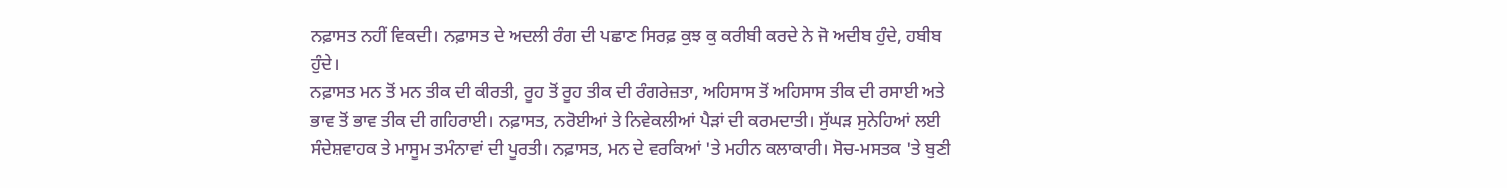ਨਫ਼ਾਸਤ ਨਹੀਂ ਵਿਕਦੀ। ਨਫ਼ਾਸਤ ਦੇ ਅਦਲੀ ਰੰਗ ਦੀ ਪਛਾਣ ਸਿਰਫ਼ ਕੁਝ ਕੁ ਕਰੀਬੀ ਕਰਦੇ ਨੇ ਜੋ ਅਦੀਬ ਹੁੰਦੇ, ਹਬੀਬ ਹੁੰਦੇ।
ਨਫ਼ਾਸਤ ਮਨ ਤੋਂ ਮਨ ਤੀਕ ਦੀ ਕੀਰਤੀ, ਰੂਹ ਤੋਂ ਰੂਹ ਤੀਕ ਦੀ ਰੰਗਰੇਜ਼ਤਾ, ਅਹਿਸਾਸ ਤੋਂ ਅਹਿਸਾਸ ਤੀਕ ਦੀ ਰਸਾਈ ਅਤੇ ਭਾਵ ਤੋਂ ਭਾਵ ਤੀਕ ਦੀ ਗਹਿਰਾਈ। ਨਫ਼ਾਸਤ, ਨਰੋਈਆਂ ਤੇ ਨਿਵੇਕਲੀਆਂ ਪੈੜਾਂ ਦੀ ਕਰਮਦਾਤੀ। ਸੁੱਘੜ ਸੁਨੇਹਿਆਂ ਲਈ ਸੰਦੇਸ਼ਵਾਹਕ ਤੇ ਮਾਸੂਮ ਤਮੰਨਾਵਾਂ ਦੀ ਪੂਰਤੀ। ਨਫ਼ਾਸਤ, ਮਨ ਦੇ ਵਰਕਿਆਂ 'ਤੇ ਮਹੀਨ ਕਲਾਕਾਰੀ। ਸੋਚ-ਮਸਤਕ 'ਤੇ ਬੁਣੀ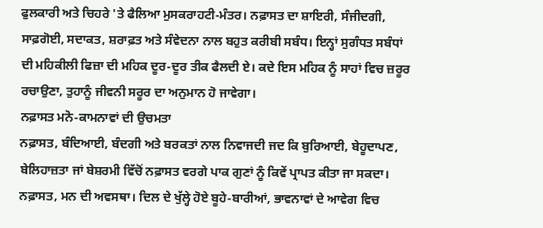ਫੁਲਕਾਰੀ ਅਤੇ ਚਿਹਰੇ 'ਤੇ ਫੈਲਿਆ ਮੁਸਕਰਾਹਟੀ-ਮੰਤਰ। ਨਫ਼ਾਸਤ ਦਾ ਸ਼ਾਇਰੀ, ਸੰਜੀਦਗੀ, ਸਾਫ਼ਗੋਈ, ਸਦਾਕਤ, ਸ਼ਰਾਫ਼ਤ ਅਤੇ ਸੰਵੇਦਨਾ ਨਾਲ ਬਹੁਤ ਕਰੀਬੀ ਸਬੰਧ। ਇਨ੍ਹਾਂ ਸੁਗੰਧਤ ਸਬੰਧਾਂ ਦੀ ਮਹਿਕੀਲੀ ਫਿਜ਼ਾ ਦੀ ਮਹਿਕ ਦੂਰ-ਦੂਰ ਤੀਕ ਫੈਲਦੀ ਏ। ਕਦੇ ਇਸ ਮਹਿਕ ਨੂੰ ਸਾਹਾਂ ਵਿਚ ਜ਼ਰੂਰ ਰਚਾਉਣਾ, ਤੁਹਾਨੂੰ ਜੀਵਨੀ ਸਰੂਰ ਦਾ ਅਨੁਮਾਨ ਹੋ ਜਾਵੇਗਾ।
ਨਫ਼ਾਸਤ ਮਨੋ-ਕਾਮਨਾਵਾਂ ਦੀ ਉਚਮਤਾ
ਨਫ਼ਾਸਤ, ਬੰਦਿਆਈ, ਬੰਦਗੀ ਅਤੇ ਬਰਕਤਾਂ ਨਾਲ ਨਿਵਾਜਦੀ ਜਦ ਕਿ ਬੁਰਿਆਈ, ਬੇਹੂਦਾਪਣ, ਬੇਲਿਹਾਜ਼ਤਾ ਜਾਂ ਬੇਸ਼ਰਮੀ ਵਿੱਚੋਂ ਨਫ਼ਾਸਤ ਵਰਗੇ ਪਾਕ ਗੁਣਾਂ ਨੂੰ ਕਿਵੇਂ ਪ੍ਰਾਪਤ ਕੀਤਾ ਜਾ ਸਕਦਾ। ਨਫ਼ਾਸਤ, ਮਨ ਦੀ ਅਵਸਥਾ। ਦਿਲ ਦੇ ਖੁੱਲ੍ਹੇ ਹੋਏ ਬੂਹੇ-ਬਾਰੀਆਂ, ਭਾਵਨਾਵਾਂ ਦੇ ਆਵੇਗ ਵਿਚ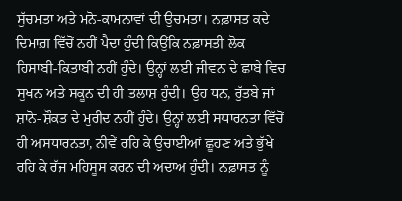ਸੁੱਚਮਤਾ ਅਤੇ ਮਨੋ-ਕਾਮਨਾਵਾਂ ਦੀ ਉਚਮਤਾ। ਨਫ਼ਾਸਤ ਕਦੇ ਦਿਮਾਗ਼ ਵਿੱਚੋਂ ਨਹੀਂ ਪੈਦਾ ਹੁੰਦੀ ਕਿਉਂਕਿ ਨਫ਼ਾਸਤੀ ਲੋਕ ਹਿਸਾਬੀ-ਕਿਤਾਬੀ ਨਹੀਂ ਹੁੰਦੇ। ਉਨ੍ਹਾਂ ਲਈ ਜੀਵਨ ਦੇ ਛਾਬੇ ਵਿਚ ਸੁਖਨ ਅਤੇ ਸਕੂਨ ਦੀ ਹੀ ਤਲਾਸ਼ ਹੁੰਦੀ। ਉਹ ਧਨ, ਰੁੱਤਬੇ ਜਾਂ ਸ਼ਾਨੋ-ਸ਼ੌਕਤ ਦੇ ਮੁਰੀਦ ਨਹੀਂ ਹੁੰਦੇ। ਉਨ੍ਹਾਂ ਲਈ ਸਧਾਰਨਤਾ ਵਿੱਚੋਂ ਹੀ ਅਸਧਾਰਨਤਾ, ਨੀਵੇਂ ਰਹਿ ਕੇ ਉਚਾਈਆਂ ਛੂਹਣ ਅਤੇ ਭੁੱਖੇ ਰਹਿ ਕੇ ਰੱਜ ਮਹਿਸੂਸ ਕਰਨ ਦੀ ਅਦਾਅ ਹੁੰਦੀ। ਨਫ਼ਾਸਤ ਨੂੰ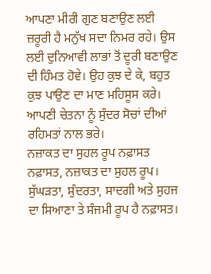ਆਪਣਾ ਮੀਰੀ ਗੁਣ ਬਣਾਉਣ ਲਈ ਜ਼ਰੂਰੀ ਹੈ ਮਨੁੱਖ ਸਦਾ ਨਿਮਰ ਰਹੇ। ਉਸ ਲਈ ਦੁਨਿਆਵੀ ਲਾਭਾਂ ਤੋਂ ਦੂਰੀ ਬਣਾਉਣ ਦੀ ਹਿੰਮਤ ਹੋਵੇ। ਉਹ ਕੁਝ ਦੇ ਕੇ, ਬਹੁਤ ਕੁਝ ਪਾਉਣ ਦਾ ਮਾਣ ਮਹਿਸੂਸ ਕਰੇ। ਆਪਣੀ ਚੇਤਨਾ ਨੂੰ ਸੁੰਦਰ ਸੋਚਾਂ ਦੀਆਂ ਰਹਿਮਤਾਂ ਨਾਲ ਭਰੇ।
ਨਜ਼ਾਕਤ ਦਾ ਸੁਹਲ ਰੂਪ ਨਫ਼ਾਸਤ
ਨਫ਼ਾਸਤ, ਨਜ਼ਾਕਤ ਦਾ ਸੁਹਲ ਰੂਪ। ਸੁੱਘੜਤਾ, ਸੁੰਦਰਤਾ, ਸਾਦਗੀ ਅਤੇ ਸੁਹਜ ਦਾ ਸਿਆਣਾ ਤੇ ਸੰਜਮੀ ਰੂਪ ਹੈ ਨਫ਼ਾਸਤ।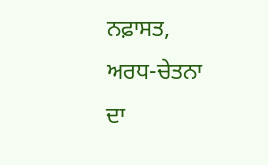ਨਫ਼ਾਸਤ, ਅਰਧ-ਚੇਤਨਾ ਦਾ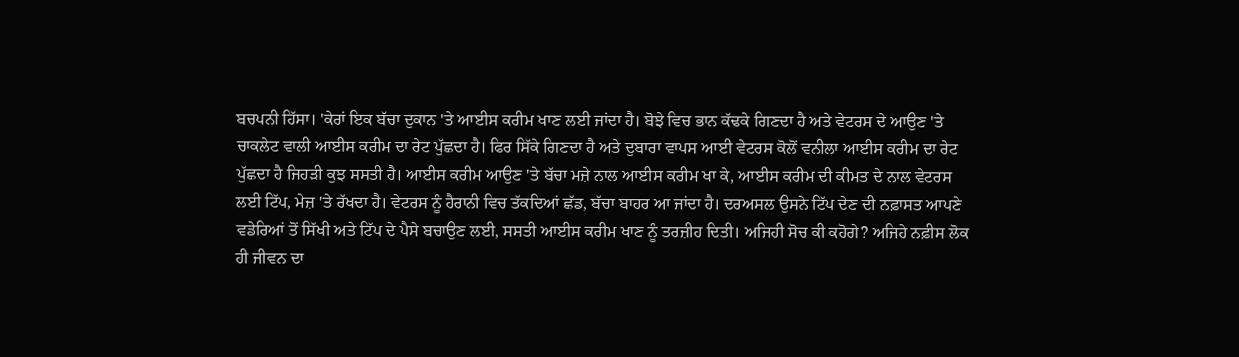ਬਚਪਨੀ ਹਿੱਸਾ। 'ਕੇਰਾਂ ਇਕ ਬੱਚਾ ਦੁਕਾਨ 'ਤੇ ਆਈਸ ਕਰੀਮ ਖਾਣ ਲਈ ਜਾਂਦਾ ਹੈ। ਬੋਝੇ ਵਿਚ ਭਾਨ ਕੱਢਕੇ ਗਿਣਦਾ ਹੈ ਅਤੇ ਵੇਟਰਸ ਦੇ ਆਉਣ 'ਤੇ ਚਾਕਲੇਟ ਵਾਲੀ ਆਈਸ ਕਰੀਮ ਦਾ ਰੇਟ ਪੁੱਛਦਾ ਹੈ। ਫਿਰ ਸਿੱਕੇ ਗਿਣਦਾ ਹੈ ਅਤੇ ਦੁਬਾਰਾ ਵਾਪਸ ਆਈ ਵੇਟਰਸ ਕੋਲੋਂ ਵਨੀਲਾ ਆਈਸ ਕਰੀਮ ਦਾ ਰੇਟ ਪੁੱਛਦਾ ਹੈ ਜਿਹੜੀ ਕੁਝ ਸਸਤੀ ਹੈ। ਆਈਸ ਕਰੀਮ ਆਉਣ 'ਤੇ ਬੱਚਾ ਮਜ਼ੇ ਨਾਲ ਆਈਸ ਕਰੀਮ ਖਾ ਕੇ, ਆਈਸ ਕਰੀਮ ਦੀ ਕੀਮਤ ਦੇ ਨਾਲ ਵੇਟਰਸ ਲਈ ਟਿੱਪ, ਮੇਜ਼ 'ਤੇ ਰੱਖਦਾ ਹੈ। ਵੇਟਰਸ ਨੂੰ ਹੈਰਾਨੀ ਵਿਚ ਤੱਕਦਿਆਂ ਛੱਡ, ਬੱਚਾ ਬਾਹਰ ਆ ਜਾਂਦਾ ਹੈ। ਦਰਅਸਲ ਉਸਨੇ ਟਿੱਪ ਦੇਣ ਦੀ ਨਫ਼ਾਸਤ ਆਪਣੇ ਵਡੇਰਿਆਂ ਤੋਂ ਸਿੱਖੀ ਅਤੇ ਟਿੱਪ ਦੇ ਪੈਸੇ ਬਚਾਉਣ ਲਈ, ਸਸਤੀ ਆਈਸ ਕਰੀਮ ਖਾਣ ਨੂੰ ਤਰਜ਼ੀਹ ਦਿਤੀ। ਅਜਿਹੀ ਸੋਚ ਕੀ ਕਹੋਗੇ? ਅਜਿਹੇ ਨਫ਼ੀਸ ਲੋਕ ਹੀ ਜੀਵਨ ਦਾ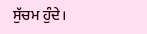ਸੁੱਚਮ ਹੁੰਦੇ।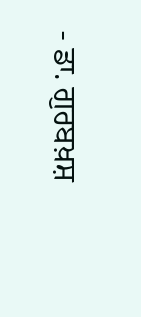- ਡਾ. ਗੁਰਬਖ਼ਸ਼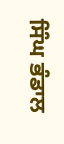ਸਿੰਘ ਭੰਡਾਲ